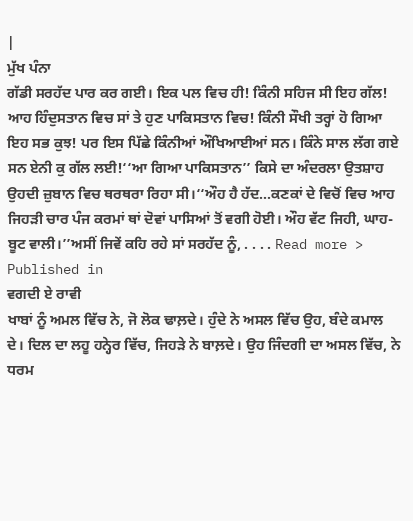|
ਮੁੱਖ ਪੰਨਾ
ਗੱਡੀ ਸਰਹੱਦ ਪਾਰ ਕਰ ਗਈ। ਇਕ ਪਲ ਵਿਚ ਹੀ! ਕਿੰਨੀ ਸਹਿਜ ਸੀ ਇਹ ਗੱਲ! ਆਹ ਹਿੰਦੁਸਤਾਨ ਵਿਚ ਸਾਂ ਤੇ ਹੁਣ ਪਾਕਿਸਤਾਨ ਵਿਚ! ਕਿੰਨੀ ਸੌਖੀ ਤਰ੍ਹਾਂ ਹੋ ਗਿਆ ਇਹ ਸਭ ਕੁਝ! ਪਰ ਇਸ ਪਿੱਛੇ ਕਿੰਨੀਆਂ ਔਖਿਆਈਆਂ ਸਨ। ਕਿੰਨੇ ਸਾਲ ਲੱਗ ਗਏ ਸਨ ਏਨੀ ਕੁ ਗੱਲ ਲਈ!‘‘ਆ ਗਿਆ ਪਾਕਿਸਤਾਨ’’ ਕਿਸੇ ਦਾ ਅੰਦਰਲਾ ਉਤਸ਼ਾਹ ਉਹਦੀ ਜ਼ੁਬਾਨ ਵਿਚ ਥਰਥਰਾ ਰਿਹਾ ਸੀ।‘‘ਔਹ ਹੈ ਹੱਦ…ਕਣਕਾਂ ਦੇ ਵਿਚੋਂ ਵਿਚ ਆਹ ਜਿਹੜੀ ਚਾਰ ਪੰਜ ਕਰਮਾਂ ਥਾਂ ਦੋਵਾਂ ਪਾਸਿਆਂ ਤੋਂ ਵਗੀ ਹੋਈ। ਔਹ ਵੱਟ ਜਿਹੀ, ਘਾਹ-ਬੂਟ ਵਾਲੀ।’’ਅਸੀਂ ਜਿਵੇਂ ਕਹਿ ਰਹੇ ਸਾਂ ਸਰਹੱਦ ਨੂੰ, . . . . Read more >
Published in
ਵਗਦੀ ਏ ਰਾਵੀ
ਖਾਬਾਂ ਨੂੰ ਅਮਲ ਵਿੱਚ ਨੇ, ਜੋ ਲੋਕ ਢਾਲ਼ਦੇ। ਹੁੰਦੇ ਨੇ ਅਸਲ ਵਿੱਚ ਉਹ, ਬੰਦੇ ਕਮਾਲ ਦੇ। ਦਿਲ ਦਾ ਲਹੂ ਹਨ੍ਹੇਰ ਵਿੱਚ, ਜਿਹੜੇ ਨੇ ਬਾਲ਼ਦੇ। ਉਹ ਜਿੰਦਗੀ ਦਾ ਅਸਲ ਵਿੱਚ, ਨੇ ਧਰਮ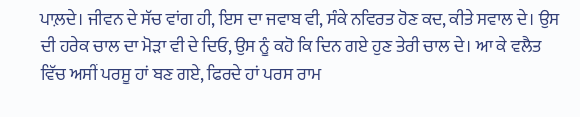ਪਾਲ਼ਦੇ। ਜੀਵਨ ਦੇ ਸੱਚ ਵਾਂਗ ਹੀ, ਇਸ ਦਾ ਜਵਾਬ ਵੀ, ਸੰਕੇ ਨਵਿਰਤ ਹੋਣ ਕਦ, ਕੀਤੇ ਸਵਾਲ ਦੇ। ਉਸ ਦੀ ਹਰੇਕ ਚਾਲ ਦਾ ਮੋੜਾ ਵੀ ਦੇ ਦਿਓ, ਉਸ ਨੂੰ ਕਹੋ ਕਿ ਦਿਨ ਗਏ ਹੁਣ ਤੇਰੀ ਚਾਲ ਦੇ। ਆ ਕੇ ਵਲੈਤ ਵਿੱਚ ਅਸੀਂ ਪਰਸੂ ਹਾਂ ਬਣ ਗਏ, ਫਿਰਦੇ ਹਾਂ ਪਰਸ ਰਾਮ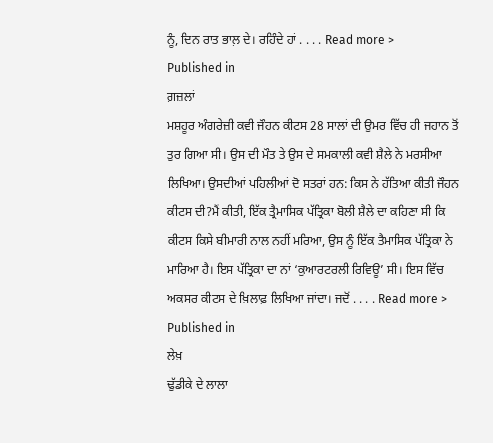ਨੂੰ, ਦਿਨ ਰਾਤ ਭਾਲ਼ ਦੇ। ਰਹਿੰਦੇ ਹਾਂ . . . . Read more >
Published in
ਗ਼ਜ਼ਲਾਂ
ਮਸ਼ਹੂਰ ਅੰਗਰੇਜ਼ੀ ਕਵੀ ਜੌਹਨ ਕੀਟਸ 28 ਸਾਲਾਂ ਦੀ ਉਮਰ ਵਿੱਚ ਹੀ ਜਹਾਨ ਤੋਂ ਤੁਰ ਗਿਆ ਸੀ। ਉਸ ਦੀ ਮੌਤ ਤੇ ਉਸ ਦੇ ਸਮਕਾਲੀ ਕਵੀ ਸ਼ੈਲੇ ਨੇ ਮਰਸੀਆ ਲਿਖਿਆ। ਉਸਦੀਆਂ ਪਹਿਲੀਆਂ ਦੋ ਸਤਰਾਂ ਹਨ: ਕਿਸ ਨੇ ਹੱਤਿਆ ਕੀਤੀ ਜੌਹਨ ਕੀਟਸ ਦੀ?ਮੈਂ ਕੀਤੀ, ਇੱਕ ਤ੍ਰੈਮਾਸਿਕ ਪੱਤ੍ਰਿਕਾ ਬੋਲੀ ਸ਼ੈਲੇ ਦਾ ਕਹਿਣਾ ਸੀ ਕਿ ਕੀਟਸ ਕਿਸੇ ਬੀਮਾਰੀ ਨਾਲ ਨਹੀਂ ਮਰਿਆ, ਉਸ ਨੂੰ ਇੱਕ ਤੈਮਾਸਿਕ ਪੱਤ੍ਰਿਕਾ ਨੇ ਮਾਰਿਆ ਹੈ। ਇਸ ਪੱਤ੍ਰਿਕਾ ਦਾ ਨਾਂ ‘ਕੁਆਰਟਰਲੀ ਰਿਵਿਊ’ ਸੀ। ਇਸ ਵਿੱਚ ਅਕਸਰ ਕੀਟਸ ਦੇ ਖ਼ਿਲਾਫ਼ ਲਿਖਿਆ ਜਾਂਦਾ। ਜਦੋਂ . . . . Read more >
Published in
ਲੇਖ਼
ਢੁੱਡੀਕੇ ਦੇ ਲਾਲਾ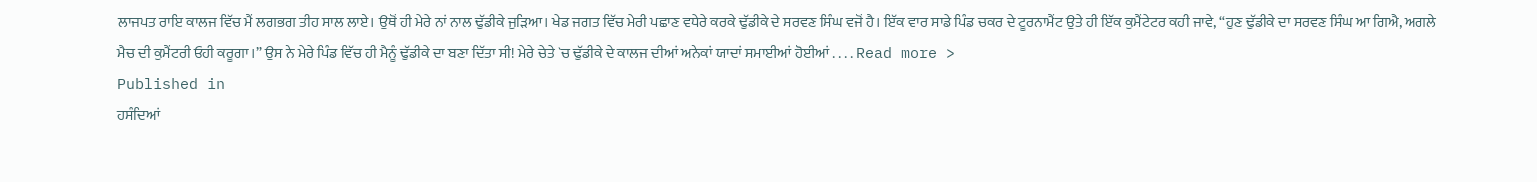ਲਾਜਪਤ ਰਾਇ ਕਾਲਜ ਵਿੱਚ ਮੈਂ ਲਗਭਗ ਤੀਹ ਸਾਲ ਲਾਏ। ਉਥੋਂ ਹੀ ਮੇਰੇ ਨਾਂ ਨਾਲ ਢੁੱਡੀਕੇ ਜੁੜਿਆ। ਖੇਡ ਜਗਤ ਵਿੱਚ ਮੇਰੀ ਪਛਾਣ ਵਧੇਰੇ ਕਰਕੇ ਢੁੱਡੀਕੇ ਦੇ ਸਰਵਣ ਸਿੰਘ ਵਜੋਂ ਹੈ। ਇੱਕ ਵਾਰ ਸਾਡੇ ਪਿੰਡ ਚਕਰ ਦੇ ਟੂਰਨਾਮੈਂਟ ਉਤੇ ਹੀ ਇੱਕ ਕੁਮੈਂਟੇਟਰ ਕਹੀ ਜਾਵੇ, “ਹੁਣ ਢੁੱਡੀਕੇ ਦਾ ਸਰਵਣ ਸਿੰਘ ਆ ਗਿਐ, ਅਗਲੇ ਮੈਚ ਦੀ ਕੁਮੈਂਟਰੀ ਓਹੀ ਕਰੂਗਾ।” ਉਸ ਨੇ ਮੇਰੇ ਪਿੰਡ ਵਿੱਚ ਹੀ ਮੈਨੂੰ ਢੁੱਡੀਕੇ ਦਾ ਬਣਾ ਦਿੱਤਾ ਸੀ! ਮੇਰੇ ਚੇਤੇ `ਚ ਢੁੱਡੀਕੇ ਦੇ ਕਾਲਜ ਦੀਆਂ ਅਨੇਕਾਂ ਯਾਦਾਂ ਸਮਾਈਆਂ ਹੋਈਆਂ . . . . Read more >
Published in
ਹਸੰਦਿਆਂ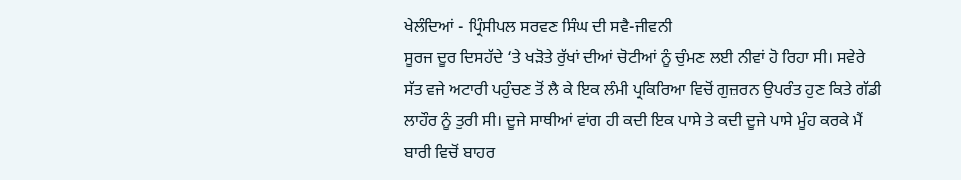ਖੇਲੰਦਿਆਂ - ਪ੍ਰਿੰਸੀਪਲ ਸਰਵਣ ਸਿੰਘ ਦੀ ਸਵੈ-ਜੀਵਨੀ
ਸੂਰਜ ਦੂਰ ਦਿਸਹੱਦੇ ‘ਤੇ ਖੜੋਤੇ ਰੁੱਖਾਂ ਦੀਆਂ ਚੋਟੀਆਂ ਨੂੰ ਚੁੰਮਣ ਲਈ ਨੀਵਾਂ ਹੋ ਰਿਹਾ ਸੀ। ਸਵੇਰੇ ਸੱਤ ਵਜੇ ਅਟਾਰੀ ਪਹੁੰਚਣ ਤੋਂ ਲੈ ਕੇ ਇਕ ਲੰਮੀ ਪ੍ਰਕਿਰਿਆ ਵਿਚੋਂ ਗੁਜ਼ਰਨ ਉਪਰੰਤ ਹੁਣ ਕਿਤੇ ਗੱਡੀ ਲਾਹੌਰ ਨੂੰ ਤੁਰੀ ਸੀ। ਦੂਜੇ ਸਾਥੀਆਂ ਵਾਂਗ ਹੀ ਕਦੀ ਇਕ ਪਾਸੇ ਤੇ ਕਦੀ ਦੂਜੇ ਪਾਸੇ ਮੂੰਹ ਕਰਕੇ ਮੈਂ ਬਾਰੀ ਵਿਚੋਂ ਬਾਹਰ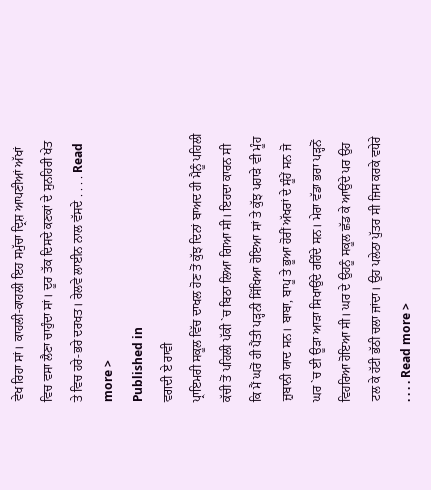ਵੇਖ ਰਿਹਾ ਸਾਂ। ਕਾਹਲੀ-ਕਾਹਲੀ ਇਹ ਸਮੁੱਚਾ ਦ੍ਰਿਸ਼ ਆਪਣੀਆਂ ਅੱਖਾਂ ਵਿਚ ਵਸਾ ਲੈਣਾ ਚਾਹੁੰਦਾ ਸਾਂ। ਦੂਰ ਤੱਕ ਦਿਸਦੇ ਕਣਕਾਂ ਦੇ ਸੁਨਹਿਰੀ ਖੇਤ ਤੇ ਵਿਚ ਹਰੇ-ਭਰੇ ਦਰਖਤ। ਰੇਲਵੇ ਲਾਈਨ ਨਾਲ ਵੱਸਦੇ . . . . Read more >
Published in
ਵਗਦੀ ਏ ਰਾਵੀ
ਪ੍ਰਾਇਮਰੀ ਸਕੂਲ ਵਿੱਚ ਦਾਖਲ ਹੋਣ ਤੋਂ ਕੁੱਝ ਦਿਨਾਂ ਬਾਅਦ ਹੀ ਮੈਨੂੰ ਪਹਿਲੀ ਕੱਚੀ ਤੋਂ ਪਹਿਲੀ ਪੱਕੀ `ਚ ਬਿਠਾ ਲਿਆ ਗਿਆ ਸੀ। ਇਹਦਾ ਕਾਰਨ ਸੀ ਕਿ ਮੈਂ ਘਰੋਂ ਹੀ ਪੈਂਤੀ ਪੜ੍ਹਨੀ ਸਿੱਖਿਆ ਹੋਇਆ ਸਾਂ ਤੇ ਕੁੱਝ ਪਹਾੜੇ ਵੀ ਮੂੰਹ ਜ਼ੁਬਾਨੀ ਯਾਦ ਸਨ। ਬਾਬਾ, ਬਾਪੂ ਤੇ ਭੂਆ ਹੋਰੀਂ ਅੱਖਰਾਂ ਦੇ ਸੂੰਹੇਂ ਸਨ ਜੋ ਘਰ `ਚ ਈ ਊੜਾ ਆੜਾ ਸਿਖਾਉਂਦੇ ਰਹਿੰਦੇ ਸਨ। ਮੇਰਾ ਵੱਡਾ ਭਰਾ ਪੜ੍ਹਨੋਂ ਵਿਹਰਿਆ ਹੋਇਆ ਸੀ। ਘਰ ਦੇ ਉਹਨੂੰ ਸਕੂਲ ਛੱਡ ਕੇ ਆਉਂਦੇ ਪਰ ਉਹ ਟਲ ਕੇ ਹੱਟੀ ਭੱਠੀ ਚਲਾ ਜਾਂਦਾ। ਉਹ ਪਲੇਠਾ ਪੁੱਤਰ ਸੀ ਜਿਸ ਕਰਕੇ ਵਧੇਰੇ . . . . Read more >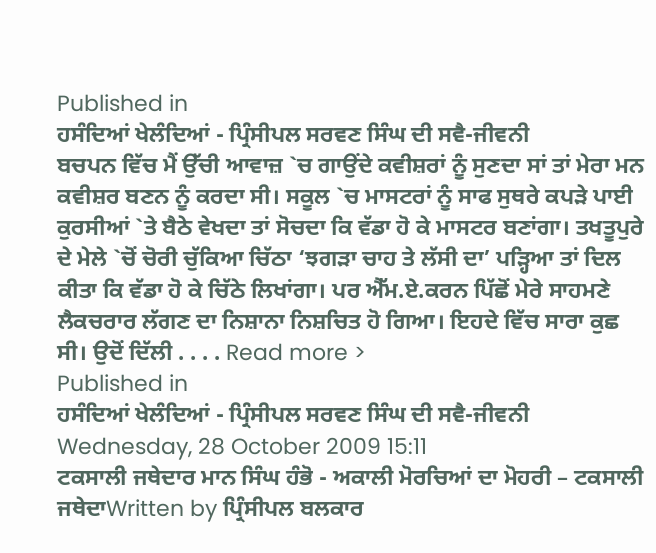Published in
ਹਸੰਦਿਆਂ ਖੇਲੰਦਿਆਂ - ਪ੍ਰਿੰਸੀਪਲ ਸਰਵਣ ਸਿੰਘ ਦੀ ਸਵੈ-ਜੀਵਨੀ
ਬਚਪਨ ਵਿੱਚ ਮੈਂ ਉੱਚੀ ਆਵਾਜ਼ `ਚ ਗਾਉਂਦੇ ਕਵੀਸ਼ਰਾਂ ਨੂੰ ਸੁਣਦਾ ਸਾਂ ਤਾਂ ਮੇਰਾ ਮਨ ਕਵੀਸ਼ਰ ਬਣਨ ਨੂੰ ਕਰਦਾ ਸੀ। ਸਕੂਲ `ਚ ਮਾਸਟਰਾਂ ਨੂੰ ਸਾਫ ਸੁਥਰੇ ਕਪੜੇ ਪਾਈ ਕੁਰਸੀਆਂ `ਤੇ ਬੈਠੇ ਵੇਖਦਾ ਤਾਂ ਸੋਚਦਾ ਕਿ ਵੱਡਾ ਹੋ ਕੇ ਮਾਸਟਰ ਬਣਾਂਗਾ। ਤਖਤੂਪੁਰੇ ਦੇ ਮੇਲੇ `ਚੋਂ ਚੋਰੀ ਚੁੱਕਿਆ ਚਿੱਠਾ ‘ਝਗੜਾ ਚਾਹ ਤੇ ਲੱਸੀ ਦਾ’ ਪੜ੍ਹਿਆ ਤਾਂ ਦਿਲ ਕੀਤਾ ਕਿ ਵੱਡਾ ਹੋ ਕੇ ਚਿੱਠੇ ਲਿਖਾਂਗਾ। ਪਰ ਐੱਮ.ਏ.ਕਰਨ ਪਿੱਛੋਂ ਮੇਰੇ ਸਾਹਮਣੇ ਲੈਕਚਰਾਰ ਲੱਗਣ ਦਾ ਨਿਸ਼ਾਨਾ ਨਿਸ਼ਚਿਤ ਹੋ ਗਿਆ। ਇਹਦੇ ਵਿੱਚ ਸਾਰਾ ਕੁਛ ਸੀ। ਉਦੋਂ ਦਿੱਲੀ . . . . Read more >
Published in
ਹਸੰਦਿਆਂ ਖੇਲੰਦਿਆਂ - ਪ੍ਰਿੰਸੀਪਲ ਸਰਵਣ ਸਿੰਘ ਦੀ ਸਵੈ-ਜੀਵਨੀ
Wednesday, 28 October 2009 15:11
ਟਕਸਾਲੀ ਜਥੇਦਾਰ ਮਾਨ ਸਿੰਘ ਹੰਭੋ - ਅਕਾਲੀ ਮੋਰਚਿਆਂ ਦਾ ਮੋਹਰੀ – ਟਕਸਾਲੀ ਜਥੇਦਾWritten by ਪ੍ਰਿੰਸੀਪਲ ਬਲਕਾਰ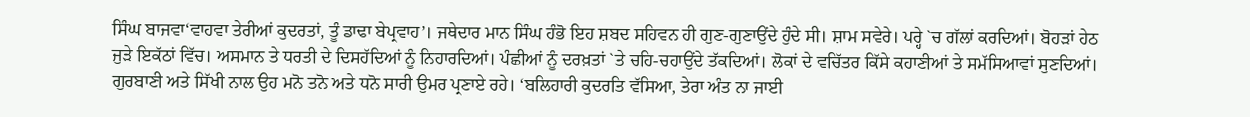ਸਿੰਘ ਬਾਜਵਾ‘ਵਾਹਵਾ ਤੇਰੀਆਂ ਕੁਦਰਤਾਂ, ਤੂੰ ਡਾਢਾ ਬੇਪ੍ਰਵਾਹ’। ਜਥੇਦਾਰ ਮਾਨ ਸਿੰਘ ਹੰਭੋ ਇਹ ਸ਼ਬਦ ਸਹਿਵਨ ਹੀ ਗੁਣ-ਗੁਣਾਉਂਦੇ ਹੁੰਦੇ ਸੀ। ਸ਼ਾਮ ਸਵੇਰੇ। ਪਰ੍ਹੇ `ਚ ਗੱਲਾਂ ਕਰਦਿਆਂ। ਬੋਹੜਾਂ ਹੇਠ ਜੁੜੇ ਇਕੱਠਾਂ ਵਿੱਚ। ਅਸਮਾਨ ਤੇ ਧਰਤੀ ਦੇ ਦਿਸਹੱਦਿਆਂ ਨੂੰ ਨਿਹਾਰਦਿਆਂ। ਪੰਛੀਆਂ ਨੂੰ ਦਰਖ਼ਤਾਂ `ਤੇ ਚਹਿ-ਚਹਾਉਂਦੇ ਤੱਕਦਿਆਂ। ਲੋਕਾਂ ਦੇ ਵਚਿੱਤਰ ਕਿੱਸੇ ਕਹਾਣੀਆਂ ਤੇ ਸਮੱਸਿਆਵਾਂ ਸੁਣਦਿਆਂ। ਗੁਰਬਾਣੀ ਅਤੇ ਸਿੱਖੀ ਨਾਲ ਉਹ ਮਨੋ ਤਨੋ ਅਤੇ ਧਨੋ ਸਾਰੀ ਉਮਰ ਪ੍ਰਣਾਏ ਰਹੇ। ‘ਬਲਿਹਾਰੀ ਕੁਦਰਤਿ ਵੱਸਿਆ, ਤੇਰਾ ਅੰਤ ਨਾ ਜਾਈ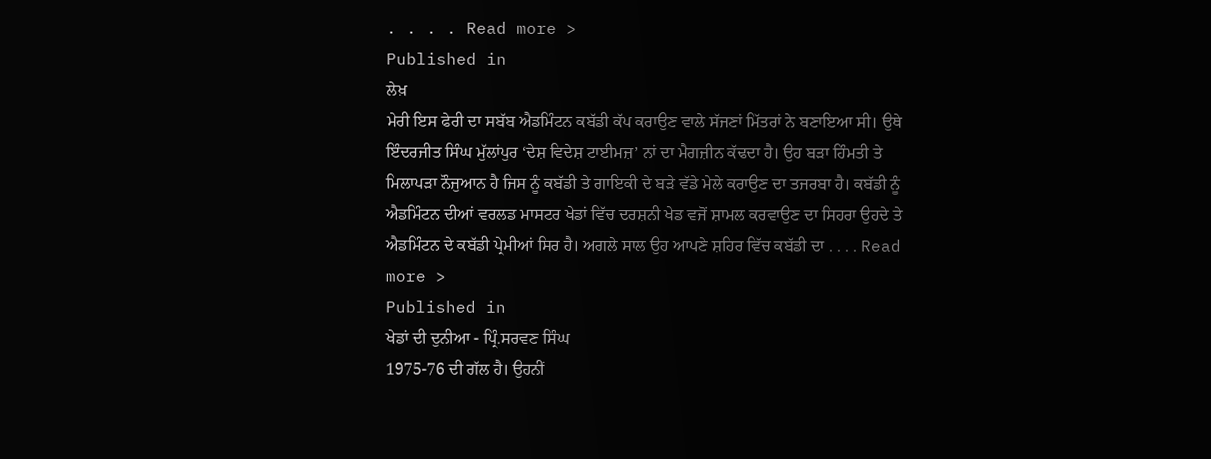. . . . Read more >
Published in
ਲੇਖ਼
ਮੇਰੀ ਇਸ ਫੇਰੀ ਦਾ ਸਬੱਬ ਐਡਮਿੰਟਨ ਕਬੱਡੀ ਕੱਪ ਕਰਾਉਣ ਵਾਲੇ ਸੱਜਣਾਂ ਮਿੱਤਰਾਂ ਨੇ ਬਣਾਇਆ ਸੀ। ਉਥੇ ਇੰਦਰਜੀਤ ਸਿੰਘ ਮੁੱਲਾਂਪੁਰ ‘ਦੇਸ਼ ਵਿਦੇਸ਼ ਟਾਈਮਜ਼’ ਨਾਂ ਦਾ ਮੈਗਜ਼ੀਨ ਕੱਢਦਾ ਹੈ। ਉਹ ਬੜਾ ਹਿੰਮਤੀ ਤੇ ਮਿਲਾਪੜਾ ਨੌਜੁਆਨ ਹੈ ਜਿਸ ਨੂੰ ਕਬੱਡੀ ਤੇ ਗਾਇਕੀ ਦੇ ਬੜੇ ਵੱਡੇ ਮੇਲੇ ਕਰਾਉਣ ਦਾ ਤਜਰਬਾ ਹੈ। ਕਬੱਡੀ ਨੂੰ ਐਡਮਿੰਟਨ ਦੀਆਂ ਵਰਲਡ ਮਾਸਟਰ ਖੇਡਾਂ ਵਿੱਚ ਦਰਸ਼ਨੀ ਖੇਡ ਵਜੋਂ ਸ਼ਾਮਲ ਕਰਵਾਉਣ ਦਾ ਸਿਹਰਾ ਉਹਦੇ ਤੇ ਐਡਮਿੰਟਨ ਦੇ ਕਬੱਡੀ ਪ੍ਰੇਮੀਆਂ ਸਿਰ ਹੈ। ਅਗਲੇ ਸਾਲ ਉਹ ਆਪਣੇ ਸ਼ਹਿਰ ਵਿੱਚ ਕਬੱਡੀ ਦਾ . . . . Read more >
Published in
ਖੇਡਾਂ ਦੀ ਦੁਨੀਆ - ਪ੍ਰਿੰ.ਸਰਵਣ ਸਿੰਘ
1975-76 ਦੀ ਗੱਲ ਹੈ। ਉਹਨੀਂ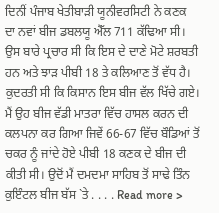ਦਿਨੀਂ ਪੰਜਾਬ ਖੇਤੀਬਾੜੀ ਯੂਨੀਵਰਸਿਟੀ ਨੇ ਕਣਕ ਦਾ ਨਵਾਂ ਬੀਜ ਡਬਲਯੂ ਐੱਲ 711 ਕੱਢਿਆ ਸੀ। ਉਸ ਬਾਰੇ ਪ੍ਰਚਾਰ ਸੀ ਕਿ ਇਸ ਦੇ ਦਾਣੇ ਮੋਟੇ ਸ਼ਰਬਤੀ ਹਨ ਅਤੇ ਝਾੜ ਪੀਬੀ 18 ਤੇ ਕਲਿਆਣ ਤੋਂ ਵੱਧ ਹੈ। ਕੁਦਰਤੀ ਸੀ ਕਿ ਕਿਸਾਨ ਇਸ ਬੀਜ ਵੱਲ ਖਿੱਚੇ ਗਏ। ਮੈਂ ਉਹ ਬੀਜ ਵੱਡੀ ਮਾਤਰਾ ਵਿੱਚ ਹਾਸਲ ਕਰਨ ਦੀ ਕਲਪਨਾ ਕਰ ਗਿਆ ਜਿਵੇਂ 66-67 ਵਿੱਚ ਬੌਡਿਆਂ ਤੋਂ ਚਕਰ ਨੂੰ ਜਾਂਦੇ ਹੋਏ ਪੀਬੀ 18 ਕਣਕ ਦੇ ਬੀਜ ਦੀ ਕੀਤੀ ਸੀ। ਉਦੋਂ ਮੈਂ ਦਮਦਮਾ ਸਾਹਿਬ ਤੋਂ ਸਾਢੇ ਤਿੰਨ ਕੁਇੰਟਲ ਬੀਜ ਬੱਸ `ਤੇ . . . . Read more >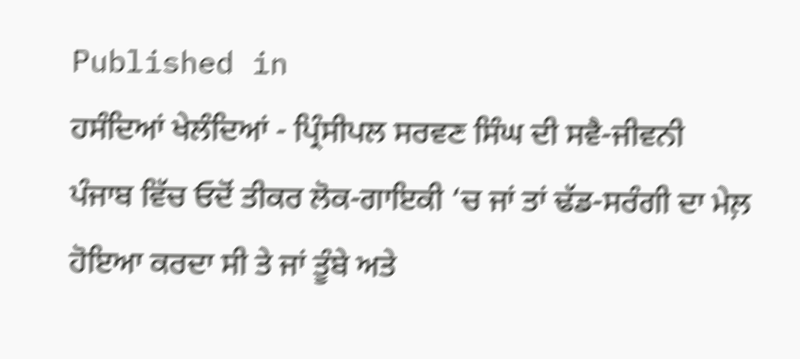Published in
ਹਸੰਦਿਆਂ ਖੇਲੰਦਿਆਂ - ਪ੍ਰਿੰਸੀਪਲ ਸਰਵਣ ਸਿੰਘ ਦੀ ਸਵੈ-ਜੀਵਨੀ
ਪੰਜਾਬ ਵਿੱਚ ਓਦੋਂ ਤੀਕਰ ਲੋਕ-ਗਾਇਕੀ ‘ਚ ਜਾਂ ਤਾਂ ਢੱਡ-ਸਰੰਗੀ ਦਾ ਮੇਲ਼ ਹੋਇਆ ਕਰਦਾ ਸੀ ਤੇ ਜਾਂ ਤੂੰਬੇ ਅਤੇ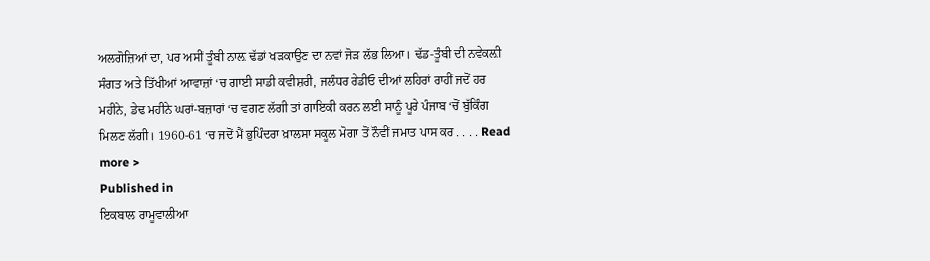ਅਲਗੋਜ਼ਿਆਂ ਦਾ, ਪਰ ਅਸੀਂ ਤੂੰਬੀ ਨਾਲ਼ ਢੱਡਾਂ ਖੜਕਾਉਣ ਦਾ ਨਵਾਂ ਜੋੜ ਲੱਭ ਲਿਆ। ਢੱਡ-ਤੂੰਬੀ ਦੀ ਨਵੇਕਲ਼ੀ ਸੰਗਤ ਅਤੇ ਤਿੱਖੀਆਂ ਆਵਾਜ਼ਾਂ ‘ਚ ਗਾਈ ਸਾਡੀ ਕਵੀਸ਼ਰੀ, ਜਲੰਧਰ ਰੇਡੀਓ ਦੀਆਂ ਲਹਿਰਾਂ ਰਾਹੀਂ ਜਦੋਂ ਹਰ ਮਹੀਨੇ, ਡੇਢ ਮਹੀਨੇ ਘਰਾਂ-ਬਜ਼ਾਰਾਂ ‘ਚ ਵਗਣ ਲੱਗੀ ਤਾਂ ਗਾਇਕੀ ਕਰਨ ਲਈ ਸਾਨੂੰ ਪੂਰੇ ਪੰਜਾਬ ‘ਚੋਂ ਬੁੱਕਿੰਗ ਮਿਲਣ ਲੱਗੀ। 1960-61 ‘ਚ ਜਦੋਂ ਮੈਂ ਭੁਪਿੰਦਰਾ ਖ਼ਾਲਸਾ ਸਕੂਲ ਮੋਗਾ ਤੋਂ ਨੌਵੀਂ ਜਮਾਤ ਪਾਸ ਕਰ . . . . Read more >
Published in
ਇਕਬਾਲ ਰਾਮੂਵਾਲੀਆ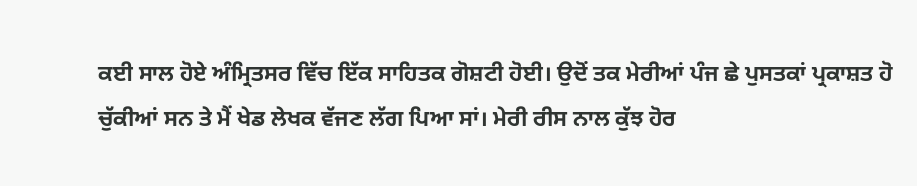ਕਈ ਸਾਲ ਹੋਏ ਅੰਮ੍ਰਿਤਸਰ ਵਿੱਚ ਇੱਕ ਸਾਹਿਤਕ ਗੋਸ਼ਟੀ ਹੋਈ। ਉਦੋਂ ਤਕ ਮੇਰੀਆਂ ਪੰਜ ਛੇ ਪੁਸਤਕਾਂ ਪ੍ਰਕਾਸ਼ਤ ਹੋ ਚੁੱਕੀਆਂ ਸਨ ਤੇ ਮੈਂ ਖੇਡ ਲੇਖਕ ਵੱਜਣ ਲੱਗ ਪਿਆ ਸਾਂ। ਮੇਰੀ ਰੀਸ ਨਾਲ ਕੁੱਝ ਹੋਰ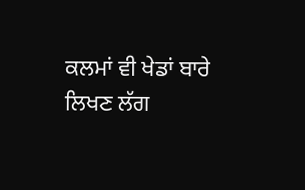ਕਲਮਾਂ ਵੀ ਖੇਡਾਂ ਬਾਰੇ ਲਿਖਣ ਲੱਗ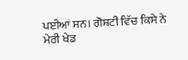ਪਈਆਂ ਸਨ। ਗੋਸ਼ਟੀ ਵਿੱਚ ਕਿਸੇ ਨੇ ਮੇਰੀ ਖੇਡ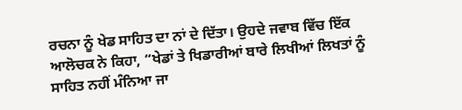ਰਚਨਾ ਨੂੰ ਖੇਡ ਸਾਹਿਤ ਦਾ ਨਾਂ ਦੇ ਦਿੱਤਾ। ਉਹਦੇ ਜਵਾਬ ਵਿੱਚ ਇੱਕ ਆਲੋਚਕ ਨੇ ਕਿਹਾ, “ਖੇਡਾਂ ਤੇ ਖਿਡਾਰੀਆਂ ਬਾਰੇ ਲਿਖੀਆਂ ਲਿਖਤਾਂ ਨੂੰ ਸਾਹਿਤ ਨਹੀਂ ਮੰਨਿਆ ਜਾ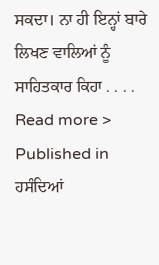ਸਕਦਾ। ਨਾ ਹੀ ਇਨ੍ਹਾਂ ਬਾਰੇ ਲਿਖਣ ਵਾਲਿਆਂ ਨੂੰ ਸਾਹਿਤਕਾਰ ਕਿਹਾ . . . . Read more >
Published in
ਹਸੰਦਿਆਂ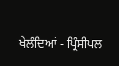ਖੇਲੰਦਿਆਂ - ਪ੍ਰਿੰਸੀਪਲ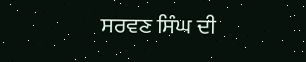ਸਰਵਣ ਸਿੰਘ ਦੀ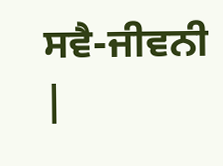ਸਵੈ-ਜੀਵਨੀ
|